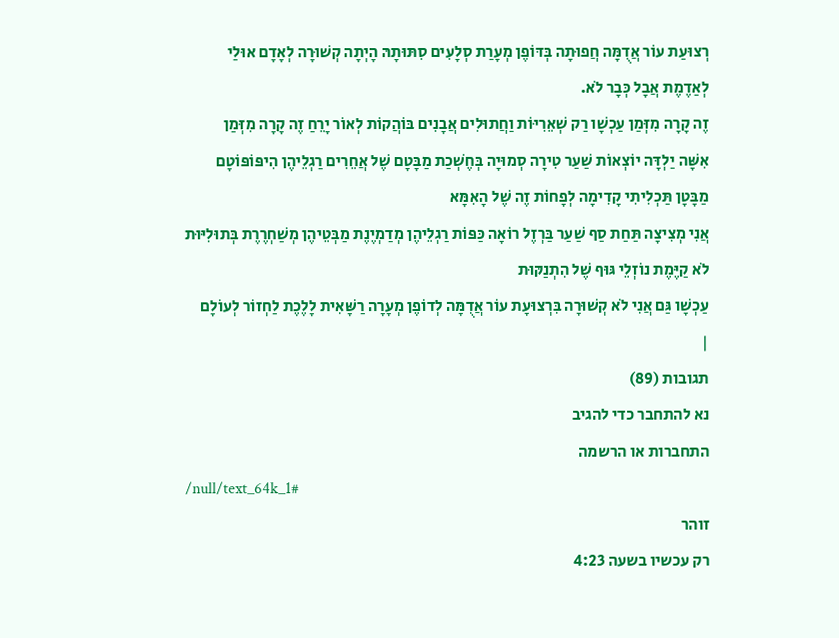רְצוּעַת עוֹר אֲדֻמָּה חֲפוּתָה בְּדּוֹפֶן מְעָרַת סְלָעִים סִתּוּתָהּ הָיְתָה קְשׁוּרָה לְאָדָם אוּלַי לְאַדֶמֶת אֲבָל כְּבָר לֹא.
זֶה קָרָה מִזְּמַן עַכְשָׁו רַק שְׁאֵרִיּוֹת וַחֲתוּלִים אֲבָנִים בּוֹהֲקוֹת לְאוֹר יָרֵחַ זֶה קָרָה מִזְּמַן
אִשָּׁה יַלְדָּה יוֹצְאוֹת שַׁעַר טִירָה סְמוּיָה בְּחֶשְׁכַת מַבָּטָם שֶׁל אֲחֵרִים רַגְלֵיהֶן הִיפּוֹפּוֹטָם מַבָּטָן תַּכְלִיתִי קָדִימָה לְפָחוֹת זֶה שֶׁל הָאִמָּא
אֲנִי מְצִיצָה תַּחַת סַף שַׁעַר בַּרְזֶל רוֹאָה כַּפּוֹת רַגְלֵיהֶן מְדַמְיֶנֶת מַבְּטֵיהֶן מְשַׁחְרֶרֶת בְּתוּלִיּוּת לֹא קַיֶּמֶת נוֹזְלֵי גּוּף שֶׁל הִתְנַקּוּת
עַכְשָׁו גַּם אֲנִי לֹא קְשׁוּרָה בִּרְצוּעָת עוֹר אֲדֻמָּה לְדוֹפֶן מְעָרָה רַשָּׁאִית לָלֶכֶת לַחְזוֹר לְעוֹלָם
|
תגובות (89)
נא להתחבר כדי להגיב
התחברות או הרשמה
/null/text_64k_1#
זוהר
רק עכשיו בשעה 4:23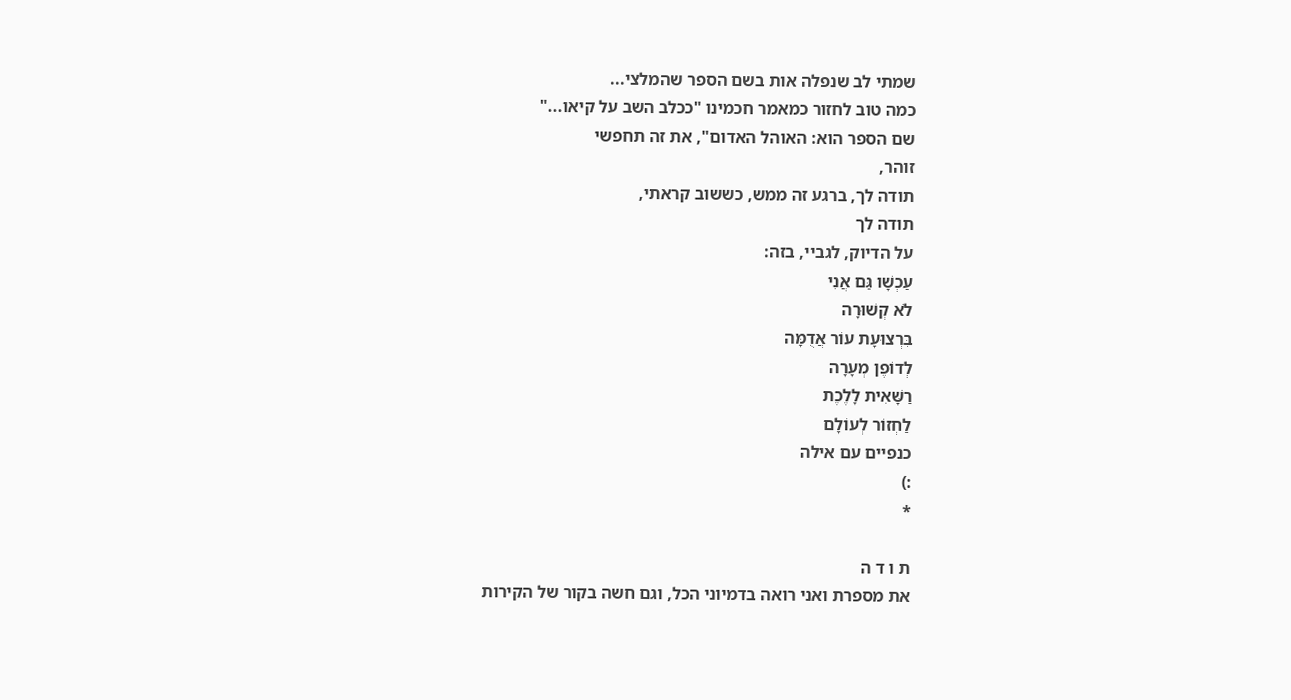שמתי לב שנפלה אות בשם הספר שהמלצי...
כמה טוב לחזור כמאמר חכמינו "ככלב השב על קיאו..."
שם הספר הוא: האוהל האדום", את זה תחפשי
זוהר,
תודה לך, ברגע זה ממש, כששוב קראתי,
תודה לך
על הדיוק, לגביי, בזה:
עַכְשָׁו גַּם אֲנִי
לֹא קְשׁוּרָה
בִּרְצוּעָת עוֹר אֲדֻמָּה
לְדוֹפֶן מְעָרָה
רַשָּׁאִית לָלֶכֶת
לַחְזוֹר לְעוֹלָם
כנפיים עם אילה
:)
*

ת ו ד ה
את מספרת ואני רואה בדמיוני הכל, וגם חשה בקור של הקירות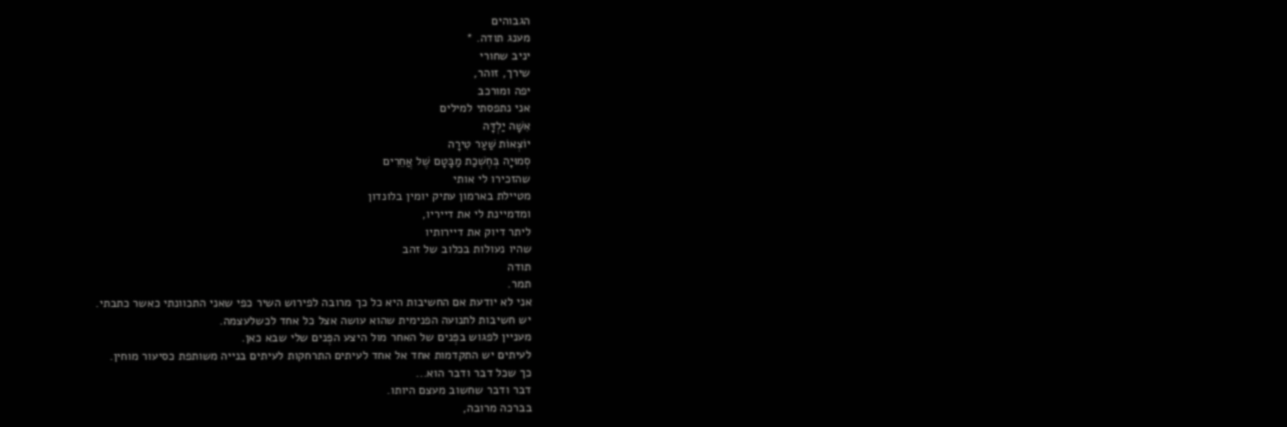הגבוהים
מענג תודה. *
יניב שחורי
שירך, זוהר,
יפה ומורכב
אני נתפסתי למילים
אִשָּׁה יַלְדָּה
יוֹצְאוֹת שַׁעַר טִירָה
סְמוּיָה בְּחֶשְׁכַת מַבָּטָם שֶׁל אֲחֵרִים
שהזכירו לי אותי
מטיילת בארמון עתיק יומין בלונדון
ומדמיינת לי את דייריו,
ליתר דיוק את דיירותיו
שהיו נעולות בכלוב של זהב
תודה
תמר.
אני לא יודעת אם החשיבות היא כל כך מרובה לפירוש השיר כפי שאני התכוונתי כאשר כתבתי.
יש חשיבות לתנועה הפנימית שהוא עושה אצל כל אחד לכשלעצמה.
מעניין לפגוש בפְּנים של האחר מול היצע הפְּנים שלי שבא כאן.
לעיתים יש התקדמות אחד אל אחד לעיתים התרחקות לעיתים בנייה משותפת כסיעור מוחין.
כך שכל דבר ודבר הוא...
דבר ודבר שחשוב מעצם היותו.
בברכה מרובה,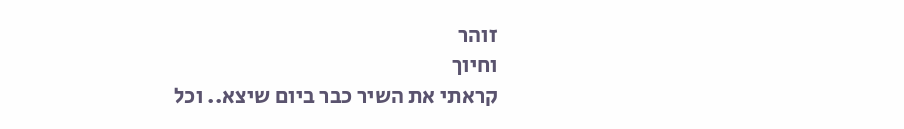זוהר
וחיוך
קראתי את השיר כבר ביום שיצא.. וכל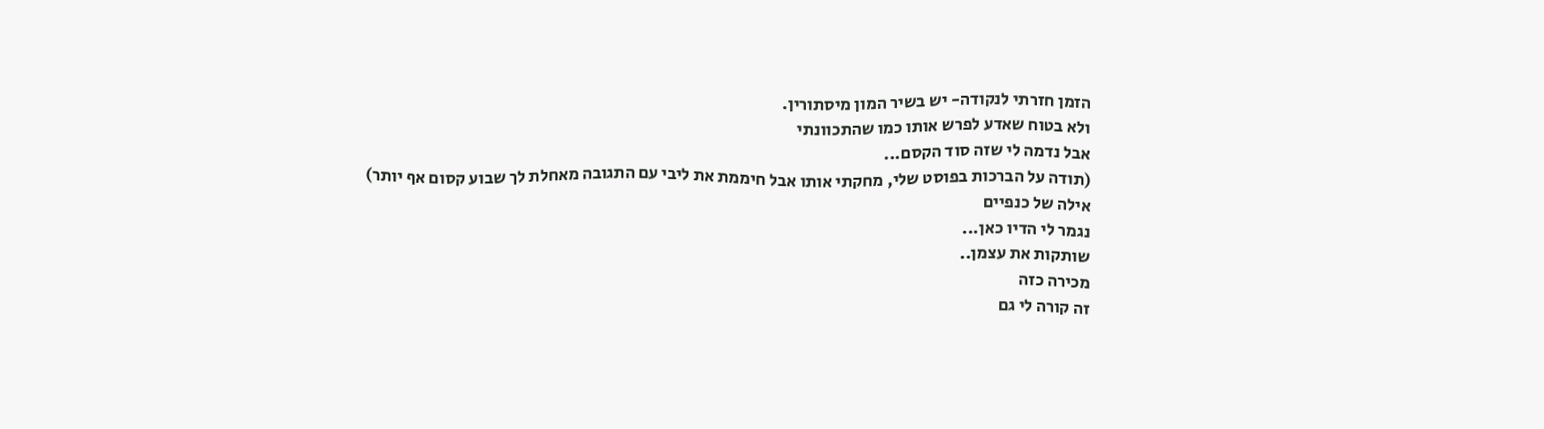הזמן חזרתי לנקודה- יש בשיר המון מיסתורין.
ולא בטוח שאדע לפרש אותו כמו שהתכוונתי
אבל נדמה לי שזה סוד הקסם...
(תודה על הברכות בפוסט שלי, מחקתי אותו אבל חיממת את ליבי עם התגובה מאחלת לך שבוע קסום אף יותר)
אילה של כנפיים
נגמר לי הדיו כאן...
שותקות את עצמן..
מכירה כזה
זה קורה לי גם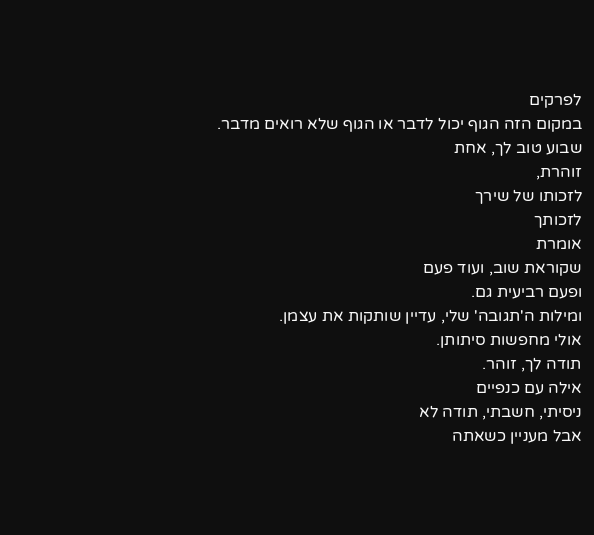לפרקים
במקום הזה הגוף יכול לדבר או הגוף שלא רואים מדבר.
שבוע טוב לך, אחת
זוהרת,
לזכותו של שירך
לזכותך
אומרת
שקוראת שוב, ועוד פעם
ופעם רביעית גם.
ומילות ה'תגובה' שלי, עדיין שותקות את עצמן.
אולי מחפשות סיתותן.
תודה לך, זוהר.
אילה עם כנפיים
ניסיתי, חשבתי, תודה לא
אבל מעניין כשאתה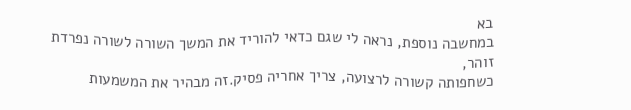בא
במחשבה נוספת, נראה לי שגם כדאי להוריד את המשך השורה לשורה נפרדת
זוהר,
כשחפותה קשורה לרצועה, צריך אחריה פסיק.זה מבהיר את המשמעות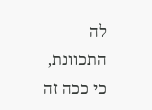לה התכוונת, כי ככה זה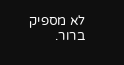לא מספיק ברור.